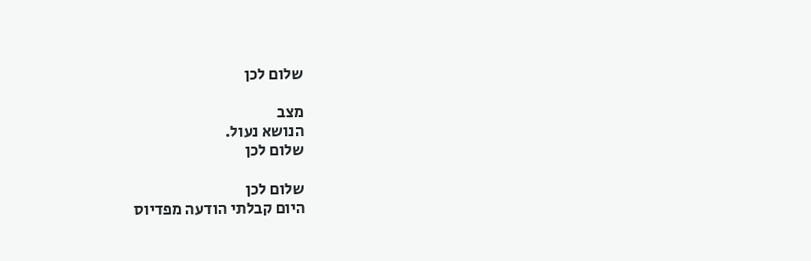שלום לכן

מצב
הנושא נעול.
שלום לכן

שלום לכן
היום קבלתי הודעה מפדיוס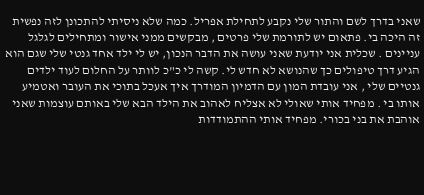שאני בדרך לשם והתור שלי נקבע לתחילת אפריל. כמה שלא ניסיתי להתכונן לזה נפשית זה היכה בי. פתאום יש לתורמת שלי פרטים , מבקשים ממני אישור ומתחילים לגלגל עניינים . שכלית אני יודעת שאני עושה את הדבר הנכון, יש לי ילד אחד גנטי שלי שגם הוא הגיע דרך טיפולים כך שהנושא לא חדש לי. קשה לי כ"כ לוותר על החלום לעוד ילדים גנטיים שלי , אני עובדת המון עם הדמיון המודרך איך אעכל בתוכי את העובר ואטמיע אותו בי . מפחיד אותי שאולי לא אצליח לאהוב את הילד הבא שלי באותם עוצמות שאני אוהבת את בני בכורי. מפחיד אותי ההתמודדות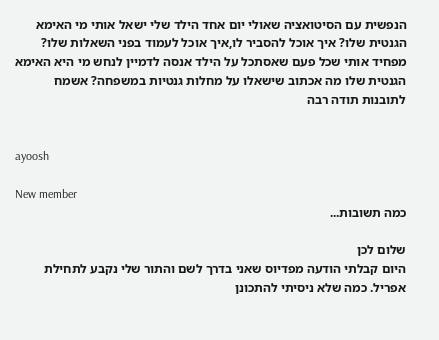הנפשית עם הסיטואציה שאולי יום אחד הילד שלי ישאל אותי מי האימא הגנטית שלו? איך אוכל להסביר לו,איך אוכל לעמוד בפני השאלות שלו? מפחיד אותי שכל פעם שאסתכל על הילד אנסה לדמיין לנחש מי היא האימא הגנטית שלו מה אכתוב שישאלו על מחלות גנטיות במשפחה? אשמח לתובנות תודה רבה


ayoosh

New member
כמה תשובות...

שלום לכן
היום קבלתי הודעה מפדיוס שאני בדרך לשם והתור שלי נקבע לתחילת אפריל. כמה שלא ניסיתי להתכונן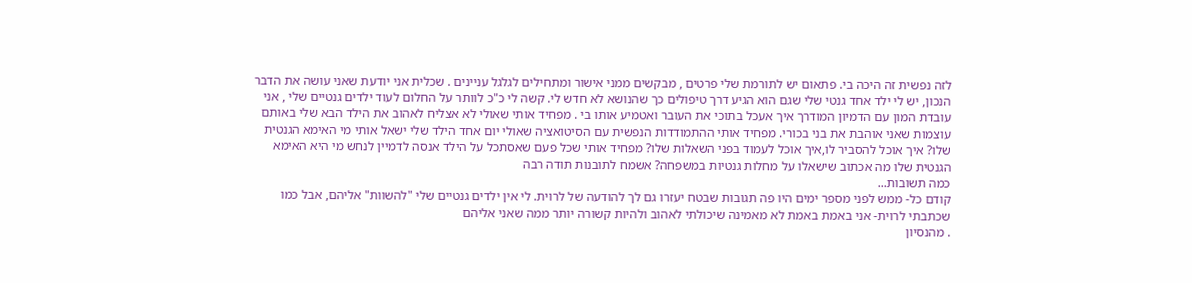לזה נפשית זה היכה בי. פתאום יש לתורמת שלי פרטים , מבקשים ממני אישור ומתחילים לגלגל עניינים . שכלית אני יודעת שאני עושה את הדבר הנכון, יש לי ילד אחד גנטי שלי שגם הוא הגיע דרך טיפולים כך שהנושא לא חדש לי. קשה לי כ"כ לוותר על החלום לעוד ילדים גנטיים שלי , אני עובדת המון עם הדמיון המודרך איך אעכל בתוכי את העובר ואטמיע אותו בי . מפחיד אותי שאולי לא אצליח לאהוב את הילד הבא שלי באותם עוצמות שאני אוהבת את בני בכורי. מפחיד אותי ההתמודדות הנפשית עם הסיטואציה שאולי יום אחד הילד שלי ישאל אותי מי האימא הגנטית שלו? איך אוכל להסביר לו,איך אוכל לעמוד בפני השאלות שלו? מפחיד אותי שכל פעם שאסתכל על הילד אנסה לדמיין לנחש מי היא האימא הגנטית שלו מה אכתוב שישאלו על מחלות גנטיות במשפחה? אשמח לתובנות תודה רבה
כמה תשובות...
קודם כל- ממש לפני מספר ימים היו פה תגובות שבטח יעזרו גם לך להודעה של לרוית. לי אין ילדים גנטיים שלי "להשוות" אליהם, אבל כמו שכתבתי לרוית- אני באמת באמת לא מאמינה שיכולתי לאהוב ולהיות קשורה יותר ממה שאני אליהם
. מהנסיון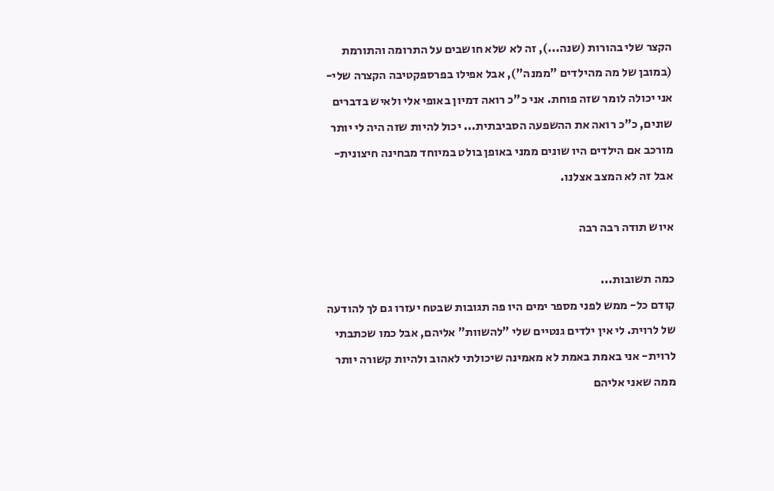הקצר שלי בהורות (שנה...), זה לא שלא חושבים על התרומה והתורמת (במובן של מה מהילדים "ממנה"), אבל אפילו בפרספקטיבה הקצרה שלי- אני יכולה לומר שזה פוחת. אני כ"כ רואה דמיון באופי אלי ולאיש בדברים שונים, כ"כ רואה את ההשפעה הסביבתית... יכול להיות שזה היה לי יותר מורכב אם הילדים היו שונים ממני באופן בולט במיוחד מבחינה חיצונית- אבל זה לא המצב אצלנו.

איוש תודה רבה רבה

כמה תשובות...
קודם כל- ממש לפני מספר ימים היו פה תגובות שבטח יעזרו גם לך להודעה של לרוית. לי אין ילדים גנטיים שלי "להשוות" אליהם, אבל כמו שכתבתי לרוית- אני באמת באמת לא מאמינה שיכולתי לאהוב ולהיות קשורה יותר ממה שאני אליהם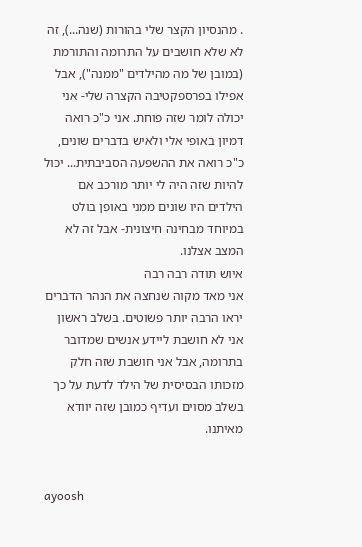. מהנסיון הקצר שלי בהורות (שנה...), זה לא שלא חושבים על התרומה והתורמת (במובן של מה מהילדים "ממנה"), אבל אפילו בפרספקטיבה הקצרה שלי- אני יכולה לומר שזה פוחת. אני כ"כ רואה דמיון באופי אלי ולאיש בדברים שונים, כ"כ רואה את ההשפעה הסביבתית... יכול להיות שזה היה לי יותר מורכב אם הילדים היו שונים ממני באופן בולט במיוחד מבחינה חיצונית- אבל זה לא המצב אצלנו.
איוש תודה רבה רבה
אני מאד מקוה שנחצה את הנהר הדברים יראו הרבה יותר פשוטים. בשלב ראשון אני לא חושבת ליידע אנשים שמדובר בתרומה, אבל אני חושבת שזה חלק מזכותו הבסיסית של הילד לדעת על כך בשלב מסוים ועדיף כמובן שזה יוודא מאיתנו.


ayoosh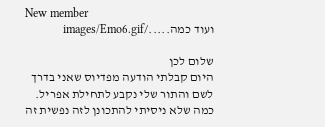New member
ועוד כמה...../images/Emo6.gif

שלום לכן
היום קבלתי הודעה מפדיוס שאני בדרך לשם והתור שלי נקבע לתחילת אפריל. כמה שלא ניסיתי להתכונן לזה נפשית זה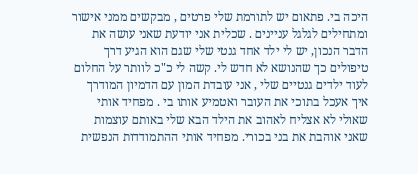היכה בי. פתאום יש לתורמת שלי פרטים , מבקשים ממני אישור ומתחילים לגלגל עניינים . שכלית אני יודעת שאני עושה את הדבר הנכון, יש לי ילד אחד גנטי שלי שגם הוא הגיע דרך טיפולים כך שהנושא לא חדש לי. קשה לי כ"כ לוותר על החלום לעוד ילדים גנטיים שלי , אני עובדת המון עם הדמיון המודרך איך אעכל בתוכי את העובר ואטמיע אותו בי . מפחיד אותי שאולי לא אצליח לאהוב את הילד הבא שלי באותם עוצמות שאני אוהבת את בני בכורי. מפחיד אותי ההתמודדות הנפשית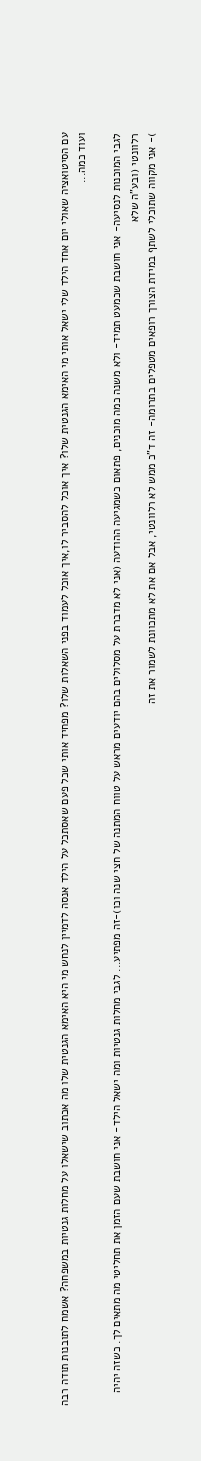עם הסיטואציה שאולי יום אחד הילד שלי ישאל אותי מי האימא הגנטית שלו? איך אוכל להסביר לו,איך אוכל לעמוד בפני השאלות שלו? מפחיד אותי שכל פעם שאסתכל על הילד אנסה לדמיין לנחש מי היא האימא הגנטית שלו מה אכתוב שישאלו על מחלות גנטיות במשפחה? אשמח לתובנות תודה רבה
ועוד כמה...

לגבי המוכנות לנסיעה- אני חושבת שכמעט תמיד- ולא משנה כמה מוכנים, פתאום כשמגיעה ההודעה (אני לא מדברת על מסלולים בהם יודעים מראש על טווח המתנה של חצי שנה וכו)-זה מפתיע... לגבי מחלות גנטיות ומה ישאל הילד- אני חושבת שעם הזמן את תחליטי מה מתאים לך. כשזה יהיה רלוונטי (ובע"ה שלא
)- אני מקווה שתוכלי לשתף במידת הצורך רופאים מטפלים בתרומה- זה ד"כ ממש לא רלוונטי, אבל אם את לא מתכוונת לשמור את זה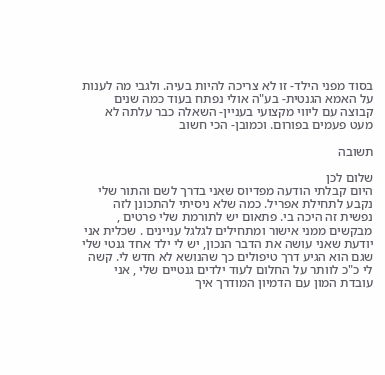בסוד מפני הילד- זו לא צריכה להיות בעיה. ולגבי מה לענות על האמא הגנטית- בע"ה אולי נפתח בעוד כמה שנים קבוצה עם ליווי מקצועי בעניין- השאלה כבר עלתה לא מעט פעמים בפורום. וכמובן- הכי חשוב

תשובה

שלום לכן
היום קבלתי הודעה מפדיוס שאני בדרך לשם והתור שלי נקבע לתחילת אפריל. כמה שלא ניסיתי להתכונן לזה נפשית זה היכה בי. פתאום יש לתורמת שלי פרטים , מבקשים ממני אישור ומתחילים לגלגל עניינים . שכלית אני יודעת שאני עושה את הדבר הנכון, יש לי ילד אחד גנטי שלי שגם הוא הגיע דרך טיפולים כך שהנושא לא חדש לי. קשה לי כ"כ לוותר על החלום לעוד ילדים גנטיים שלי , אני עובדת המון עם הדמיון המודרך איך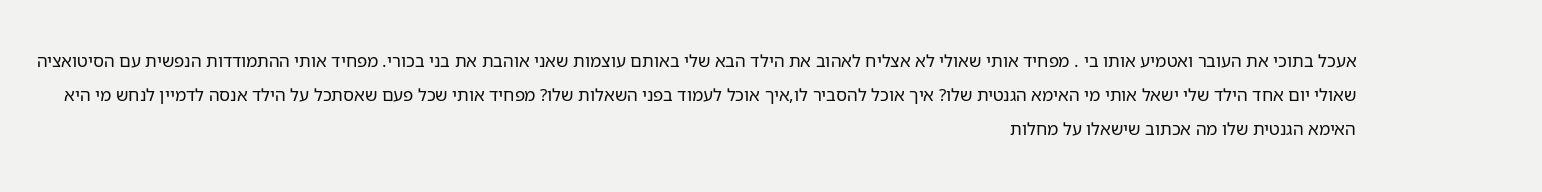אעכל בתוכי את העובר ואטמיע אותו בי . מפחיד אותי שאולי לא אצליח לאהוב את הילד הבא שלי באותם עוצמות שאני אוהבת את בני בכורי. מפחיד אותי ההתמודדות הנפשית עם הסיטואציה שאולי יום אחד הילד שלי ישאל אותי מי האימא הגנטית שלו? איך אוכל להסביר לו,איך אוכל לעמוד בפני השאלות שלו? מפחיד אותי שכל פעם שאסתכל על הילד אנסה לדמיין לנחש מי היא האימא הגנטית שלו מה אכתוב שישאלו על מחלות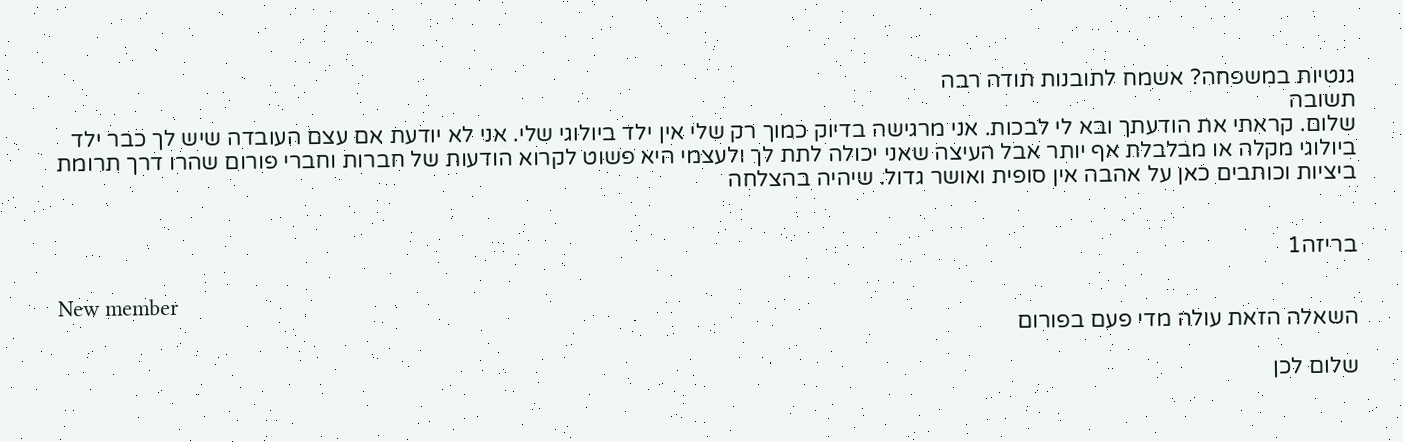גנטיות במשפחה? אשמח לתובנות תודה רבה
תשובה
שלום. קראתי את הודעתך ובא לי לבכות. אני מרגישה בדיוק כמוך רק שלי אין ילד ביולוגי שלי. אני לא יודעת אם עצם העובדה שיש לך כבר ילד ביולוגי מקלה או מבלבלת אף יותר אבל העיצה שאני יכולה לתת לך ולעצמי היא פשוט לקרוא הודעות של חברות וחברי פורום שהרו דרך תרומת ביציות וכותבים כאן על אהבה אין סופית ואושר גדול. שיהיה בהצלחה


בריזה1

New member
השאלה הזאת עולה מדי פעם בפורום

שלום לכן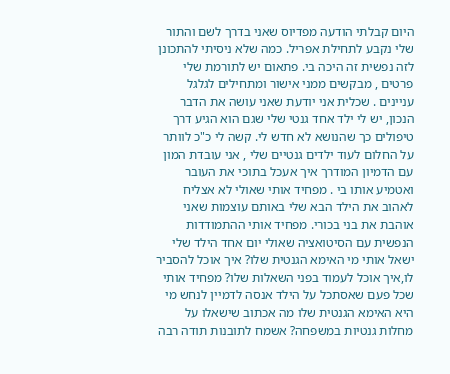היום קבלתי הודעה מפדיוס שאני בדרך לשם והתור שלי נקבע לתחילת אפריל. כמה שלא ניסיתי להתכונן לזה נפשית זה היכה בי. פתאום יש לתורמת שלי פרטים , מבקשים ממני אישור ומתחילים לגלגל עניינים . שכלית אני יודעת שאני עושה את הדבר הנכון, יש לי ילד אחד גנטי שלי שגם הוא הגיע דרך טיפולים כך שהנושא לא חדש לי. קשה לי כ"כ לוותר על החלום לעוד ילדים גנטיים שלי , אני עובדת המון עם הדמיון המודרך איך אעכל בתוכי את העובר ואטמיע אותו בי . מפחיד אותי שאולי לא אצליח לאהוב את הילד הבא שלי באותם עוצמות שאני אוהבת את בני בכורי. מפחיד אותי ההתמודדות הנפשית עם הסיטואציה שאולי יום אחד הילד שלי ישאל אותי מי האימא הגנטית שלו? איך אוכל להסביר לו,איך אוכל לעמוד בפני השאלות שלו? מפחיד אותי שכל פעם שאסתכל על הילד אנסה לדמיין לנחש מי היא האימא הגנטית שלו מה אכתוב שישאלו על מחלות גנטיות במשפחה? אשמח לתובנות תודה רבה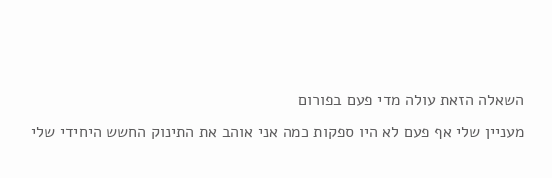השאלה הזאת עולה מדי פעם בפורום
מעניין שלי אף פעם לא היו ספקות כמה אני אוהב את התינוק החשש היחידי שלי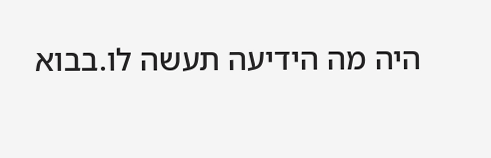היה מה הידיעה תעשה לו.בבוא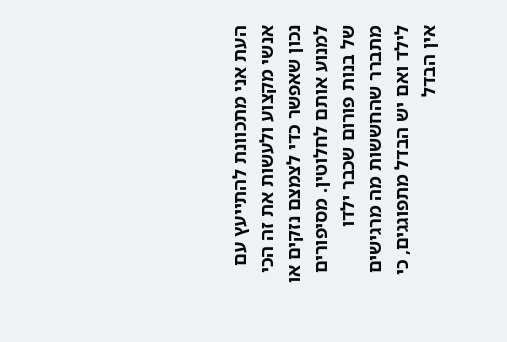העת אני מתכוונת להתייעץ עם אנשי מקצוע ולעשות את זה הכי נכון שאפשר כדי לצמצם נזקים או למנוע אותם לחלוטין. מסיפורים של בנות פורום שכבר ילדו מתברר שהחששות מה מרגישים לילד ואם יש הבדל מתפוגגים, כי אין הבדל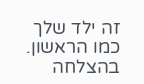זה ילד שלך כמו הראשון. בהצלחה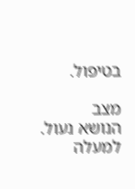בטיפול.

מצב
הנושא נעול.
למעלה